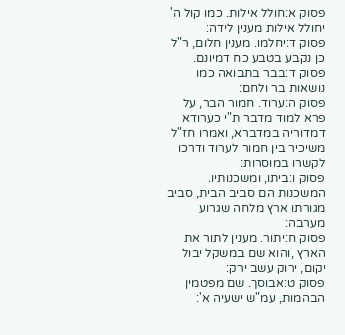פסוק א:חולל אילות. כמו קול ה' יחולל אילות מענין לידה:
פסוק ד:יחלמו. מענין חלום, ר"ל כן נקבע בטבע כח דמיונם.
פסוק ד:בבר בתבואה כמו נושאות בר ולחם:
פסוק ה:ערוד. חמור הבר, על פרא למוד מדבר ת"י כערודא דמדוריה במדברא, ואמרו חז"ל משיכיר בין חמור לערוד ודרכו לקשרו במוסרות:
פסוק ו:ביתו, ומשכנותיו. המשכנות הם סביב הבית, סביב מגורתו ארץ מלחה שגרוע מערבה:
פסוק ח:יתור. מענין לתור את הארץ ,והוא שם במשקל יבול יקום, ירוק עשב ירק:
פסוק ט:אבוסך. שם מפטמין הבהמות, עמ"ש ישעיה א':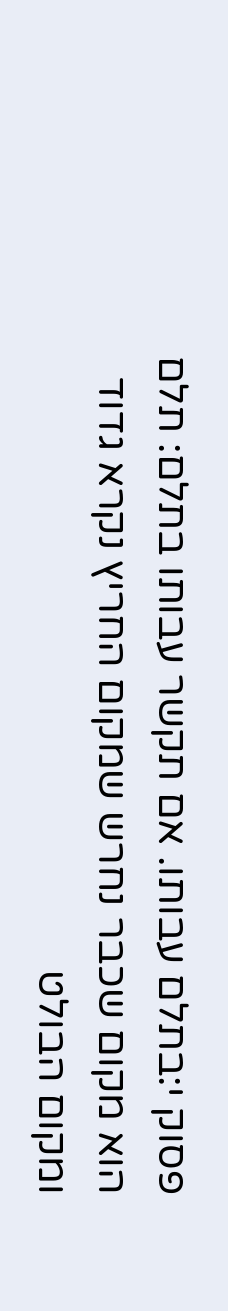פסוק י:בתלם עבותו. אם תקשר עבותו בתלם: תלם הוא מקום שכבר נחרש שמקום החריץ נקרא גדוד ומקום הבולט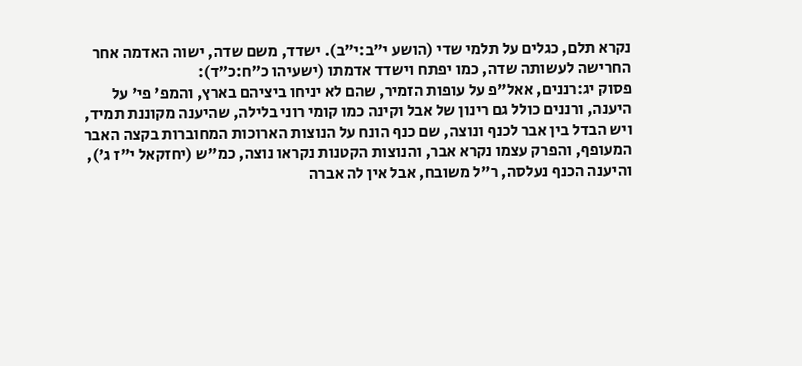נקרא תלם, כגלים על תלמי שדי (הושע י״ב:י״ב). ישדד, משם שדה, ישוה האדמה אחר החרישה לעשותה שדה, כמו יפתח וישדד אדמתו (ישעיהו כ״ח:כ״ד):
פסוק יג:רננים, אאל"פ על עופות הזמיר, שהם לא יניחו ביציהם בארץ, והמפ' פי' על היענה, ורננים כולל גם רינון של אבל וקינה כמו קומי רוני בלילה, שהיענה מקוננת תמיד, ויש הבדל בין אבר לכנף ונוצה, שם כנף הונח על הנוצות הארוכות המחוברות בקצה האבר המעופף, והפרק עצמו נקרא אבר, והנוצות הקטנות נקראו נוצה, כמ"ש (יחזקאל י"ז ג'), והיענה הכנף נעלסה, ר"ל משובח, אבל אין לה אברה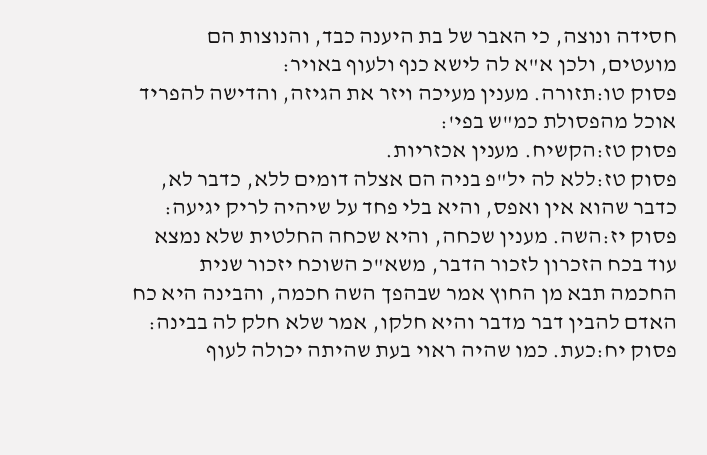חסידה ונוצה, כי האבר של בת היענה כבד, והנוצות הם מועטים, ולכן א"א לה לישא כנף ולעוף באויר:
פסוק טו:תזורה. מענין מעיכה ויזר את הגיזה, והדישה להפריד אוכל מהפסולת כמ"ש בפי':
פסוק טז:הקשיח. מענין אכזריות.
פסוק טז:ללא לה יל"פ בניה הם אצלה דומים ללא, כדבר לא, כדבר שהוא אין ואפס, והיא בלי פחד על שיהיה לריק יגיעה:
פסוק יז:השה. מענין שכחה, והיא שכחה החלטית שלא נמצא עוד בכח הזכרון לזכור הדבר, משא"כ השוכח יזכור שנית החכמה תבא מן החוץ אמר שבהפך השה חכמה, והבינה היא כח האדם להבין דבר מדבר והיא חלקו, אמר שלא חלק לה בבינה:
פסוק יח:כעת. כמו שהיה ראוי בעת שהיתה יכולה לעוף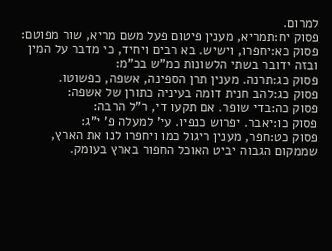למרום.
פסוק יח:תמריא, מענין פיטום פעל משם מריא, שור מפוטם:
פסוק כא:יחפרו, וישיש. בא רבים ויחיד, כי מדבר על המין ובזה ידובר בשתי הלשונות כמ"ש בכ"מ:
פסוק כג:תרנה. מענין תרן הספינה, אשפה, כפשוטו.
פסוק כג:להב חנית דומה בעיניה כתורן של אשפה:
פסוק כה:בדי שופר. אם תקעו די, ר"ל הרבה:
פסוק כו:יאבר. יפרוש כנפיו. עי' למעלה פ' י"ג:
פסוק כט:חפר, מענין ריגול כמו ויחפרו לנו את הארץ, שממקום הגבוה יביט האוכל החפור בארץ בעומק.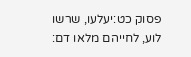פסוק כט:יעלעו, שרשו לוע, לחייהם מלאו דם: